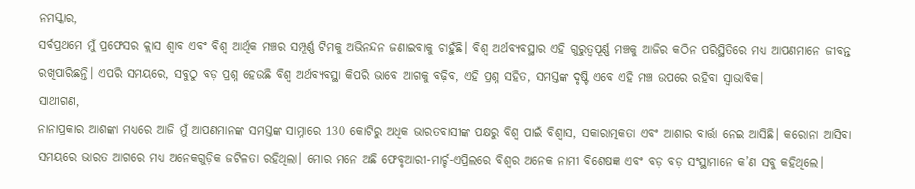ନମସ୍କାର,
ସର୍ବପ୍ରଥମେ ମୁଁ ପ୍ରଫେସର କ୍ଲାସ ଶ୍ବାବ ଏବଂ ବିଶ୍ବ ଆର୍ଥିକ ମଞ୍ଚର ସମ୍ପୂର୍ଣ୍ଣ ଟିମକୁ ଅଭିନନ୍ଦନ ଜଣାଇବାକୁ ଚାହୁଁଛି। ବିଶ୍ବ ଅର୍ଥବ୍ୟବସ୍ଥାର ଏହି ଗୁରୁତ୍ବପୂର୍ଣ୍ଣ ମଞ୍ଚକୁ ଆଜିର କଠିନ ପରିସ୍ଥିତିରେ ମଧ୍ୟ ଆପଣମାନେ ଜୀବନ୍ତ ରଖିପାରିଛନ୍ତି। ଏପରି ସମୟରେ, ସବୁଠୁ ବଡ଼ ପ୍ରଶ୍ନ ହେଉଛି ବିଶ୍ବ ଅର୍ଥବ୍ୟବସ୍ଥା କିପରି ଭାବେ ଆଗକୁ ବଢ଼ିବ, ଏହି ପ୍ରଶ୍ନ ସହିତ, ସମସ୍ତଙ୍କ ଦୃଷ୍ଟି ଏବେ ଏହି ମଞ୍ଚ ଉପରେ ରହିବା ସ୍ବାଭାବିକ।
ସାଥୀଗଣ,
ନାନାପ୍ରକାର ଆଶଙ୍କା ମଧ୍ୟରେ ଆଜି ମୁଁ ଆପଣମାନଙ୍କ ସମସ୍ତଙ୍କ ସାମ୍ନାରେ 130 କୋଟିରୁ ଅଧିକ ଭାରତବାସୀଙ୍କ ପକ୍ଷରୁ ବିଶ୍ବ ପାଇଁ ବିଶ୍ବାସ, ସକାରାତ୍ମକତା ଏବଂ ଆଶାର ବାର୍ତ୍ତା ନେଇ ଆସିଛି। କରୋନା ଆସିବା ସମୟରେ ଭାରତ ଆଗରେ ମଧ୍ୟ ଅନେକଗୁଡ଼ିକ ଜଟିଳତା ରହିଥିଲା। ମୋର ମନେ ଅଛି ଫେବୃଆରୀ-ମାର୍ଚ୍ଚ-ଏପ୍ରିଲରେ ବିଶ୍ବର ଅନେକ ନାମୀ ବିଶେଷଜ୍ଞ ଏବଂ ବଡ଼ ବଡ଼ ସଂସ୍ଥାମାନେ କ’ଣ ସବୁ କହିଥିଲେ।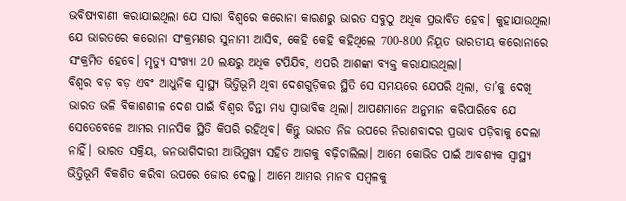ଭବିଷ୍ୟବାଣୀ କରାଯାଇଥିଲା ଯେ ସାରା ବିଶ୍ବରେ କରୋନା କାରଣରୁ ଭାରତ ସବୁଠୁ ଅଧିକ ପ୍ରଭାବିତ ହେବ। କୁହାଯାଉଥିଲା ଯେ ଭାରତରେ କରୋନା ସଂକ୍ରମଣର ସୁନାମୀ ଆସିବ, କେହି କେହି କହିଥିଲେ 700-800 ନିୟୂତ ଭାରତୀୟ କରୋନାରେ ସଂକ୍ରମିତ ହେବେ। ମୃତ୍ୟୁ ସଂଖ୍ୟା 20 ଲକ୍ଷରୁ ଅଧିକ ଟପିଯିବ, ଏପରି ଆଶଙ୍କା ବ୍ୟକ୍ତ କରାଯାଉଥିଲା।
ବିଶ୍ବର ବଡ଼ ବଡ଼ ଏବଂ ଆଧୁନିକ ସ୍ବାସ୍ଥ୍ୟ ଭିତ୍ତିଭୂମି ଥିବା ଦେଶଗୁଡ଼ିକର ସ୍ଥିତି ସେ ସମୟରେ ଯେପରି ଥିଲା, ତା’କୁ ଦେଖି ଭାରତ ଭଳି ବିକାଶଶୀଳ ଦେଶ ପାଇଁ ବିଶ୍ବର ଚିନ୍ତା ମଧ୍ୟ ସ୍ବାଭାବିକ ଥିଲା। ଆପଣମାନେ ଅନୁମାନ କରିପାରିବେ ଯେ ସେତେବେଳେ ଆମର ମାନସିକ ସ୍ଥିତି କିପରି ରହିଥିବ। କିନ୍ତୁ ଭାରତ ନିଜ ଉପରେ ନିରାଶବାଦର ପ୍ରଭାବ ପଡ଼ିବାକୁ ଦେଲା ନାହିଁ। ଭାରତ ସକ୍ରିୟ, ଜନଭାଗିଦାରୀ ଆଭିମୁଖ୍ୟ ସହିତ ଆଗକୁ ବଢ଼ିଚାଲିଲା। ଆମେ କୋଭିଡ ପାଇଁ ଆବଶ୍ୟକ ସ୍ବାସ୍ଥ୍ୟ ଭିତ୍ତିଭୂମି ବିକଶିତ କରିବା ଉପରେ ଜୋର ଦେଲୁ। ଆମେ ଆମର ମାନବ ସମ୍ବଳକୁ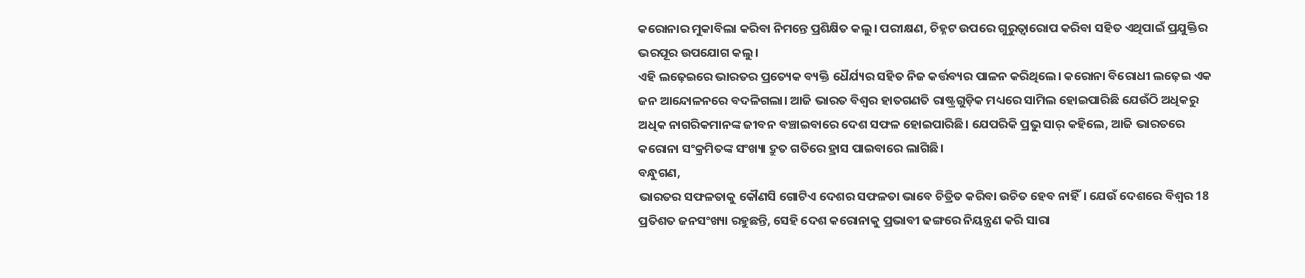କରୋନାର ମୁକାବିଲା କରିବା ନିମନ୍ତେ ପ୍ରଶିକ୍ଷିତ କଲୁ। ପରୀକ୍ଷଣ, ଚିହ୍ନଟ ଉପରେ ଗୁରୁତ୍ବାରୋପ କରିବା ସହିତ ଏଥିପାଇଁ ପ୍ରଯୁକ୍ତିର ଭରପୂର ଉପଯୋଗ କଲୁ।
ଏହି ଲଢ଼େଇରେ ଭାରତର ପ୍ରତ୍ୟେକ ବ୍ୟକ୍ତି ଧୈର୍ଯ୍ୟର ସହିତ ନିଜ କର୍ତ୍ତବ୍ୟର ପାଳନ କରିଥିଲେ। କରୋନା ବିରୋଧୀ ଲଢ଼େଇ ଏକ ଜନ ଆନ୍ଦୋଳନରେ ବଦଳିଗଲା। ଆଜି ଭାରତ ବିଶ୍ବର ହାତଗଣତି ରାଷ୍ଟ୍ରଗୁଡ଼ିକ ମଧ୍ୟରେ ସାମିଲ ହୋଇପାରିଛି ଯେଉଁଠି ଅଧିକରୁ ଅଧିକ ନାଗରିକମାନଙ୍କ ଜୀବନ ବଞ୍ଚାଇବାରେ ଦେଶ ସଫଳ ହୋଇପାରିଛି। ଯେପରିକି ପ୍ରଭୁ ସାର୍ କହିଲେ, ଆଜି ଭାରତରେ କରୋନା ସଂକ୍ରମିତଙ୍କ ସଂଖ୍ୟା ଦ୍ରୁତ ଗତିରେ ହ୍ରାସ ପାଇବାରେ ଲାଗିଛି।
ବନ୍ଧୁଗଣ,
ଭାରତର ସଫଳତାକୁ କୌଣସି ଗୋଟିଏ ଦେଶର ସଫଳତା ଭାବେ ଚିତ୍ରିତ କରିବା ଉଚିତ ହେବ ନାହିଁ। ଯେଉଁ ଦେଶରେ ବିଶ୍ବର 18 ପ୍ରତିଶତ ଜନସଂଖ୍ୟା ରହୁଛନ୍ତି, ସେହି ଦେଶ କରୋନାକୁ ପ୍ରଭାବୀ ଢଙ୍ଗରେ ନିୟନ୍ତ୍ରଣ କରି ସାରା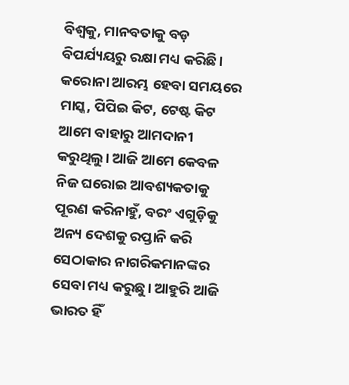ବିଶ୍ବକୁ, ମାନବତାକୁ ବଡ଼ ବିପର୍ଯ୍ୟୟରୁ ରକ୍ଷା ମଧ୍ୟ କରିଛି।
କରୋନା ଆରମ୍ଭ ହେବା ସମୟରେ ମାସ୍କ, ପିପିଇ କିଟ, ଟେଷ୍ଟ କିଟ ଆମେ ବାହାରୁ ଆମଦାନୀ କରୁଥିଲୁ। ଆଜି ଆମେ କେବଳ ନିଜ ଘରୋଇ ଆବଶ୍ୟକତାକୁ ପୂରଣ କରିନାହୁଁ, ବରଂ ଏଗୁଡ଼ିକୁ ଅନ୍ୟ ଦେଶକୁ ରପ୍ତାନି କରି ସେଠାକାର ନାଗରିକମାନଙ୍କର ସେବା ମଧ୍ୟ କରୁଛୁ। ଆହୁରି ଆଜି ଭାରତ ହିଁ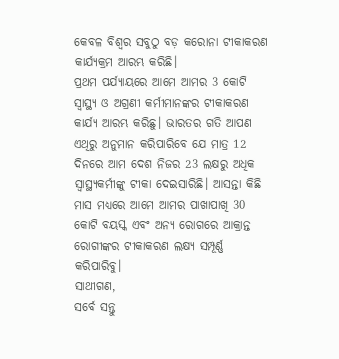କେବଳ ବିଶ୍ବର ସବୁଠୁ ବଡ଼ କରୋନା ଟୀକାକରଣ କାର୍ଯ୍ୟକ୍ରମ ଆରମ୍ଭ କରିଛି।
ପ୍ରଥମ ପର୍ଯ୍ୟାୟରେ ଆମେ ଆମର 3 କୋଟି ସ୍ବାସ୍ଥ୍ୟ ଓ ଅଗ୍ରଣୀ କର୍ମୀମାନଙ୍କର ଟୀକାକରଣ କାର୍ଯ୍ୟ ଆରମ୍ଭ କରିଛୁ। ଭାରତର ଗତି ଆପଣ ଏଥିରୁ ଅନୁମାନ କରିପାରିବେ ଯେ ମାତ୍ର 12 ଦିନରେ ଆମ ଦେଶ ନିଜର 23 ଲକ୍ଷରୁ ଅଧିକ ସ୍ବାସ୍ଥ୍ୟକର୍ମୀଙ୍କୁ ଟୀକା ଦେଇସାରିଛି। ଆସନ୍ତା କିଛି ମାସ ମଧ୍ୟରେ ଆମେ ଆମର ପାଖାପାଖି 30 କୋଟି ବୟସ୍କ ଏବଂ ଅନ୍ୟ ରୋଗରେ ଆକ୍ରାନ୍ତ ରୋଗୀଙ୍କର ଟୀକାକରଣ ଲକ୍ଷ୍ୟ ସମ୍ପୂର୍ଣ୍ଣ କରିପାରିବୁ।
ସାଥୀଗଣ,
ସର୍ବେ ସନ୍ତୁ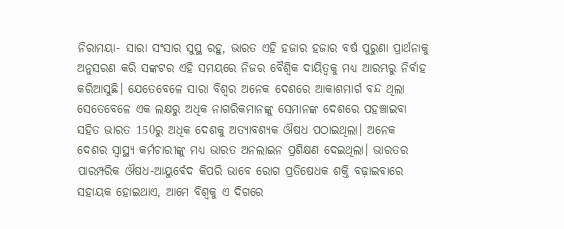ନିରାମୟା- ସାରା ସଂସାର ସୁସ୍ଥ ରହୁ, ଭାରତ ଏହି ହଜାର ହଜାର ବର୍ଷ ପୁରୁଣା ପ୍ରାର୍ଥନାକୁ ଅନୁସରଣ କରି ସଙ୍କଟର ଏହି ସମୟରେ ନିଜର ବୈଶ୍ବିକ ଦାୟିତ୍ବକୁ ମଧ୍ୟ ଆରମ୍ଭରୁ ନିର୍ବାହ କରିଆସୁଛି। ଯେତେବେଳେ ସାରା ବିଶ୍ବର ଅନେକ ଦେଶରେ ଆକାଶମାର୍ଗ ବନ୍ଦ ଥିଲା ସେତେବେଳେ ଏକ ଲକ୍ଷରୁ ଅଧିକ ନାଗରିକମାନଙ୍କୁ ସେମାନଙ୍କ ଦେଶରେ ପହଞ୍ଚାଇବା ସହିତ ଭାରତ 150ରୁ ଅଧିକ ଦେଶକୁ ଅତ୍ୟାବଶ୍ୟକ ଔଷଧ ପଠାଇଥିଲା। ଅନେକ ଦେଶର ସ୍ବାସ୍ଥ୍ୟ କର୍ମଚାରୀଙ୍କୁ ମଧ୍ୟ ଭାରତ ଅନଲାଇନ ପ୍ରଶିକ୍ଷଣ ଦେଇଥିଲା। ଭାରତର ପାରମ୍ପରିକ ଔଷଧ-ଆୟୁର୍ବେଦ କିପରି ଭାବେ ରୋଗ ପ୍ରତିଷେଧକ ଶକ୍ତି ବଢ଼ାଇବାରେ ସହାୟକ ହୋଇଥାଏ, ଆମେ ବିଶ୍ବକୁ ଏ ଦିଗରେ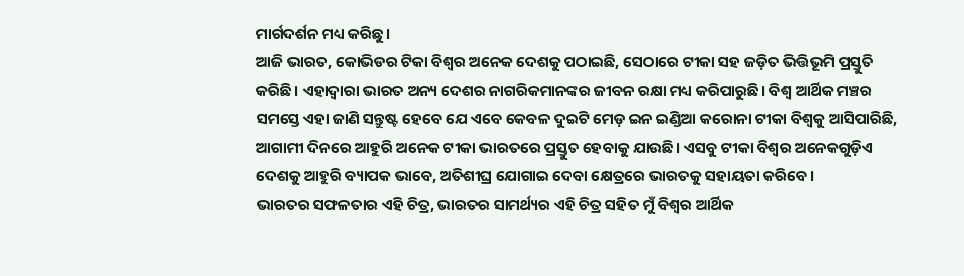ମାର୍ଗଦର୍ଶନ ମଧ୍ୟ କରିଛୁ।
ଆଜି ଭାରତ, କୋଭିଡର ଟିକା ବିଶ୍ବର ଅନେକ ଦେଶକୁ ପଠାଇଛି, ସେଠାରେ ଟୀକା ସହ ଜଡ଼ିତ ଭିତ୍ତିଭୂମି ପ୍ରସ୍ତୁତି କରିଛି। ଏହାଦ୍ବାରା ଭାରତ ଅନ୍ୟ ଦେଶର ନାଗରିକମାନଙ୍କର ଜୀବନ ରକ୍ଷା ମଧ୍ୟ କରିପାରୁଛି। ବିଶ୍ବ ଆର୍ଥିକ ମଞ୍ଚର ସମସ୍ତେ ଏହା ଜାଣି ସନ୍ତୁଷ୍ଟ ହେବେ ଯେ ଏବେ କେବଳ ଦୁଇଟି ମେଡ଼ ଇନ ଇଣ୍ଡିଆ କରୋନା ଟୀକା ବିଶ୍ବକୁ ଆସିପାରିଛି, ଆଗାମୀ ଦିନରେ ଆହୁରି ଅନେକ ଟୀକା ଭାରତରେ ପ୍ରସ୍ତୁତ ହେବାକୁ ଯାଉଛି। ଏସବୁ ଟୀକା ବିଶ୍ବର ଅନେକଗୁଡ଼ିଏ ଦେଶକୁ ଆହୁରି ବ୍ୟାପକ ଭାବେ, ଅତିଶୀଘ୍ର ଯୋଗାଇ ଦେବା କ୍ଷେତ୍ରରେ ଭାରତକୁ ସହାୟତା କରିବେ।
ଭାରତର ସଫଳତାର ଏହି ଚିତ୍ର, ଭାରତର ସାମର୍ଥ୍ୟର ଏହି ଚିତ୍ର ସହିତ ମୁଁ ବିଶ୍ବର ଆର୍ଥିକ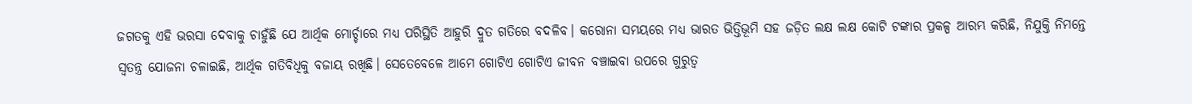ଜଗତକୁ ଏହି ଭରସା ଦେବାକୁ ଚାହୁଁଛି ଯେ ଆର୍ଥିକ ମୋର୍ଚ୍ଚାରେ ମଧ୍ୟ ପରିସ୍ଥିତି ଆହୁରି ଦ୍ରୁତ ଗତିରେ ବଦଳିବ। କରୋନା ସମୟରେ ମଧ୍ୟ ଭାରତ ଭିତ୍ତିଭୂମି ସହ ଜଡ଼ିତ ଲକ୍ଷ ଲକ୍ଷ କୋଟି ଟଙ୍କାର ପ୍ରକଳ୍ପ ଆରମ୍ଭ କରିଛି, ନିଯୁକ୍ତି ନିମନ୍ତେ ସ୍ବତନ୍ତ୍ର ଯୋଜନା ଚଳାଇଛି, ଆର୍ଥିକ ଗତିବିଧିକୁ ବଜାୟ ରଖିଛି। ସେତେବେଳେ ଆମେ ଗୋଟିଏ ଗୋଟିଏ ଜୀବନ ବଞ୍ଚାଇବା ଉପରେ ଗୁରୁତ୍ବ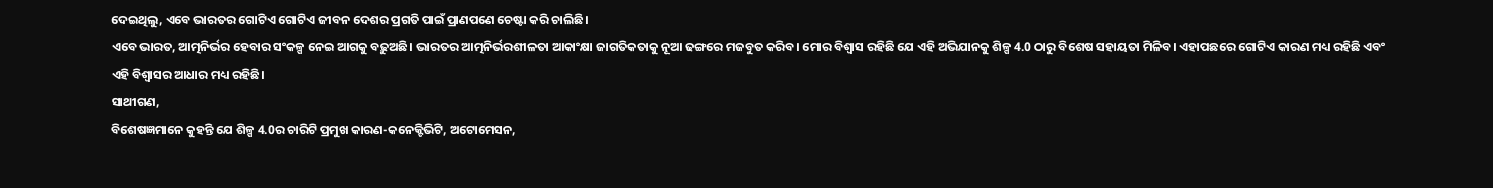ଦେଇଥିଲୁ, ଏବେ ଭାରତର ଗୋଟିଏ ଗୋଟିଏ ଜୀବନ ଦେଶର ପ୍ରଗତି ପାଇଁ ପ୍ରାଣପଣେ ଚେଷ୍ଟା କରି ଚାଲିଛି।
ଏବେ ଭାରତ, ଆତ୍ମନିର୍ଭର ହେବାର ସଂକଳ୍ପ ନେଇ ଆଗକୁ ବଢ଼ୁଅଛି। ଭାରତର ଆତ୍ମନିର୍ଭରଶୀଳତା ଆକାଂକ୍ଷା ଜାଗତିକତାକୁ ନୂଆ ଢଙ୍ଗରେ ମଜବୁତ କରିବ। ମୋର ବିଶ୍ବାସ ରହିଛି ଯେ ଏହି ଅଭିଯାନକୁ ଶିଳ୍ପ 4.0 ଠାରୁ ବିଶେଷ ସହାୟତା ମିଳିବ। ଏହାପଛରେ ଗୋଟିଏ କାରଣ ମଧ୍ୟ ରହିଛି ଏବଂ ଏହି ବିଶ୍ବାସର ଆଧାର ମଧ୍ୟ ରହିଛି।
ସାଥୀଗଣ,
ବିଶେଷଜ୍ଞମାନେ କୁହନ୍ତି ଯେ ଶିଳ୍ପ 4.0ର ଚାରିଟି ପ୍ରମୁଖ କାରଣ-କନେକ୍ଟିଭିଟି, ଅଟୋମେସନ,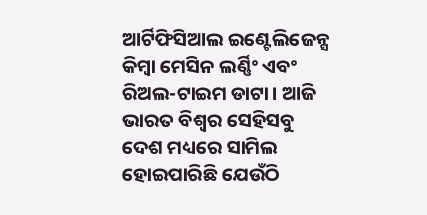ଆର୍ଟିଫିସିଆଲ ଇଣ୍ଟେଲିଜେନ୍ସ କିମ୍ବା ମେସିନ ଲର୍ଣ୍ଣିଂ ଏବଂ ରିଅଲ-ଟାଇମ ଡାଟା। ଆଜି ଭାରତ ବିଶ୍ବର ସେହିସବୁ ଦେଶ ମଧ୍ୟରେ ସାମିଲ ହୋଇପାରିଛି ଯେଉଁଠି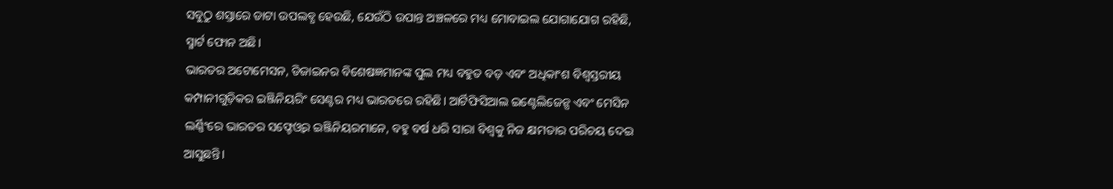ସବୁଠୁ ଶସ୍ତାରେ ଡାଟା ଉପଲବ୍ଧ ହେଉଛି, ଯେଉଁଠି ଉପାନ୍ତ ଅଞ୍ଚଳରେ ମଧ୍ୟ ମୋବାଇଲ ଯୋଗାଯୋଗ ରହିଛି, ସ୍ମାର୍ଟ ଫୋନ ଅଛି।
ଭାରତର ଅଟୋମେସନ, ଡିଜାଇନର ବିଶେଷଜ୍ଞମାନଙ୍କ ପୁଲ ମଧ୍ୟ ବହୁତ ବଡ଼ ଏବଂ ଅଧିକାଂଶ ବିଶ୍ବସ୍ତରୀୟ କମ୍ପାନୀଗୁଡ଼ିକର ଇଞ୍ଜିନିୟରିଂ ସେଣ୍ଟର ମଧ୍ୟ ଭାରତରେ ରହିଛି। ଆର୍ଟିଫିସିଆଲ ଇଣ୍ଟେଲିଜେନ୍ସ ଏବଂ ମେସିନ ଲର୍ଣ୍ଣିଂରେ ଭାରତର ସଫ୍ଟେଓ୍ବର ଇଞ୍ଜିନିୟରମାନେ, ବହୁ ବର୍ଷ ଧରି ସାରା ବିଶ୍ବକୁ ନିଜ କ୍ଷମତାର ପରିଚୟ ଦେଇ ଆସୁଛନ୍ତି।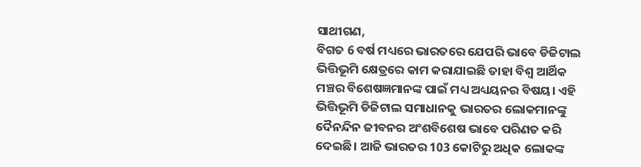ସାଥୀଗଣ,
ବିଗତ 6 ବର୍ଷ ମଧ୍ୟରେ ଭାରତରେ ଯେପରି ଭାବେ ଡିଜିଟାଲ ଭିତ୍ତିଭୂମି କ୍ଷେତ୍ରରେ କାମ କରାଯାଇଛି ତାହା ବିଶ୍ବ ଆର୍ଥିକ ମଞ୍ଚର ବିଶେଷଜ୍ଞମାନଙ୍କ ପାଇଁ ମଧ୍ୟ ଅଧ୍ୟୟନର ବିଷୟ। ଏହି ଭିତ୍ତିଭୂମି ଡିଜିଟାଲ ସମାଧାନକୁ ଭାରତର ଲୋକମାନଙ୍କୁ ଦୈନନ୍ଦିନ ଜୀବନର ଅଂଶବିଶେଷ ଭାବେ ପରିଣତ କରି ଦେଇଛି। ଆଜି ଭାରତର 103 କୋଟିରୁ ଅଧିକ ଲୋକଙ୍କ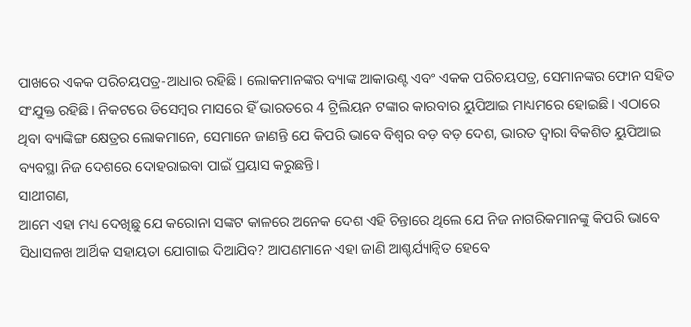ପାଖରେ ଏକକ ପରିଚୟପତ୍ର-ଆଧାର ରହିଛି। ଲୋକମାନଙ୍କର ବ୍ୟାଙ୍କ ଆକାଉଣ୍ଟ ଏବଂ ଏକକ ପରିଚୟପତ୍ର, ସେମାନଙ୍କର ଫୋନ ସହିତ ସଂଯୁକ୍ତ ରହିଛି। ନିକଟରେ ଡିସେମ୍ବର ମାସରେ ହିଁ ଭାରତରେ 4 ଟ୍ରିଲିୟନ ଟଙ୍କାର କାରବାର ୟୁପିଆଇ ମାଧ୍ୟମରେ ହୋଇଛି। ଏଠାରେ ଥିବା ବ୍ୟାଙ୍କିଙ୍ଗ କ୍ଷେତ୍ରର ଲୋକମାନେ, ସେମାନେ ଜାଣନ୍ତି ଯେ କିପରି ଭାବେ ବିଶ୍ବର ବଡ଼ ବଡ଼ ଦେଶ, ଭାରତ ଦ୍ବାରା ବିକଶିତ ୟୁପିଆଇ ବ୍ୟବସ୍ଥା ନିଜ ଦେଶରେ ଦୋହରାଇବା ପାଇଁ ପ୍ରୟାସ କରୁଛନ୍ତି।
ସାଥୀଗଣ,
ଆମେ ଏହା ମଧ୍ୟ ଦେଖିଛୁ ଯେ କରୋନା ସଙ୍କଟ କାଳରେ ଅନେକ ଦେଶ ଏହି ଚିନ୍ତାରେ ଥିଲେ ଯେ ନିଜ ନାଗରିକମାନଙ୍କୁ କିପରି ଭାବେ ସିଧାସଳଖ ଆର୍ଥିକ ସହାୟତା ଯୋଗାଇ ଦିଆଯିବ? ଆପଣମାନେ ଏହା ଜାଣି ଆଶ୍ଚର୍ଯ୍ୟାନ୍ବିତ ହେବେ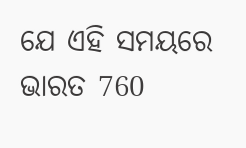ଯେ ଏହି ସମୟରେ ଭାରତ 760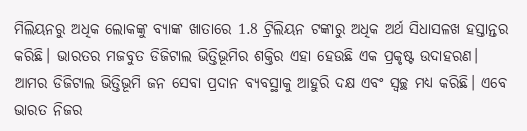ମିଲିୟନରୁ ଅଧିକ ଲୋକଙ୍କୁ ବ୍ୟାଙ୍କ ଖାତାରେ 1.8 ଟ୍ରିଲିୟନ ଟଙ୍କାରୁ ଅଧିକ ଅର୍ଥ ସିଧାସଳଖ ହସ୍ତାନ୍ତର କରିଛି। ଭାରତର ମଜବୁତ ଡିଜିଟାଲ ଭିତ୍ତିଭୂମିର ଶକ୍ତିର ଏହା ହେଉଛି ଏକ ପ୍ରକୃଷ୍ଟ ଉଦାହରଣ। ଆମର ଡିଜିଟାଲ ଭିତ୍ତିଭୂମି ଜନ ସେବା ପ୍ରଦାନ ବ୍ୟବସ୍ଥାକୁ ଆହୁରି ଦକ୍ଷ ଏବଂ ସ୍ବଚ୍ଛ ମଧ୍ୟ କରିଛି। ଏବେ ଭାରତ ନିଜର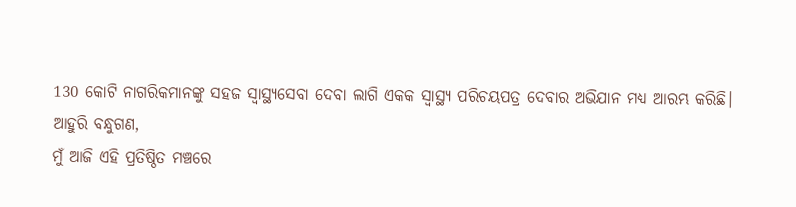130 କୋଟି ନାଗରିକମାନଙ୍କୁ ସହଜ ସ୍ବାସ୍ଥ୍ୟସେବା ଦେବା ଲାଗି ଏକକ ସ୍ବାସ୍ଥ୍ୟ ପରିଚୟପତ୍ର ଦେବାର ଅଭିଯାନ ମଧ୍ୟ ଆରମ୍ଭ କରିଛି।
ଆହୁରି ବନ୍ଧୁଗଣ,
ମୁଁ ଆଜି ଏହି ପ୍ରତିଷ୍ଠିତ ମଞ୍ଚରେ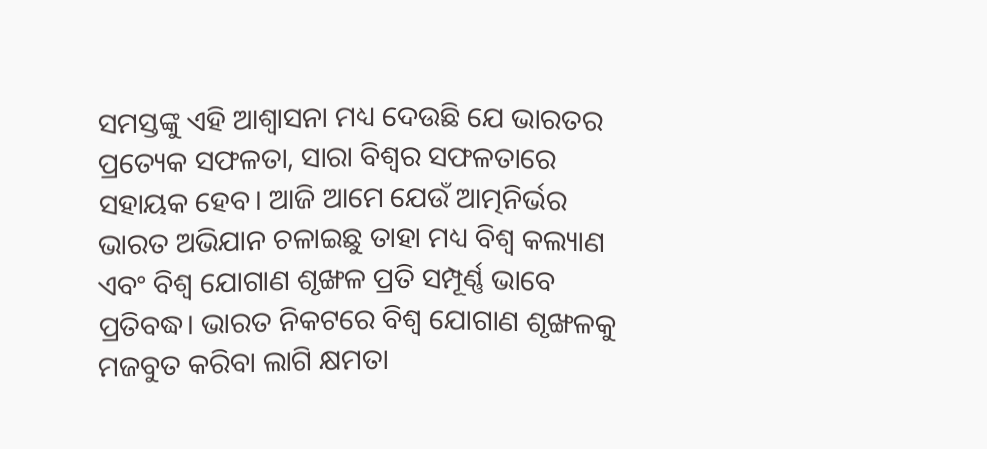ସମସ୍ତଙ୍କୁ ଏହି ଆଶ୍ବାସନା ମଧ୍ୟ ଦେଉଛି ଯେ ଭାରତର ପ୍ରତ୍ୟେକ ସଫଳତା, ସାରା ବିଶ୍ବର ସଫଳତାରେ ସହାୟକ ହେବ। ଆଜି ଆମେ ଯେଉଁ ଆତ୍ମନିର୍ଭର ଭାରତ ଅଭିଯାନ ଚଳାଇଛୁ ତାହା ମଧ୍ୟ ବିଶ୍ବ କଲ୍ୟାଣ ଏବଂ ବିଶ୍ବ ଯୋଗାଣ ଶୃଙ୍ଖଳ ପ୍ରତି ସମ୍ପୂର୍ଣ୍ଣ ଭାବେ ପ୍ରତିବଦ୍ଧ। ଭାରତ ନିକଟରେ ବିଶ୍ବ ଯୋଗାଣ ଶୃଙ୍ଖଳକୁ ମଜବୁତ କରିବା ଲାଗି କ୍ଷମତା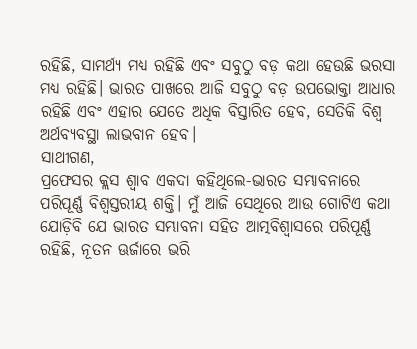ରହିଛି, ସାମର୍ଥ୍ୟ ମଧ୍ୟ ରହିଛି ଏବଂ ସବୁଠୁ ବଡ଼ କଥା ହେଉଛି ଭରସା ମଧ୍ୟ ରହିଛି। ଭାରତ ପାଖରେ ଆଜି ସବୁଠୁ ବଡ଼ ଉପଭୋକ୍ତା ଆଧାର ରହିଛି ଏବଂ ଏହାର ଯେତେ ଅଧିକ ବିସ୍ତାରିତ ହେବ, ସେତିକି ବିଶ୍ବ ଅର୍ଥବ୍ୟବସ୍ଥା ଲାଭବାନ ହେବ।
ସାଥୀଗଣ,
ପ୍ରଫେସର କ୍ଲସ ଶ୍ବାବ ଏକଦା କହିଥିଲେ-ଭାରତ ସମ୍ଭାବନାରେ ପରିପୂର୍ଣ୍ଣ ବିଶ୍ବସ୍ତରୀୟ ଶକ୍ତି। ମୁଁ ଆଜି ସେଥିରେ ଆଉ ଗୋଟିଏ କଥା ଯୋଡ଼ିବି ଯେ ଭାରତ ସମ୍ଭାବନା ସହିତ ଆତ୍ମବିଶ୍ବାସରେ ପରିପୂର୍ଣ୍ଣ ରହିଛି, ନୂତନ ଊର୍ଜାରେ ଭରି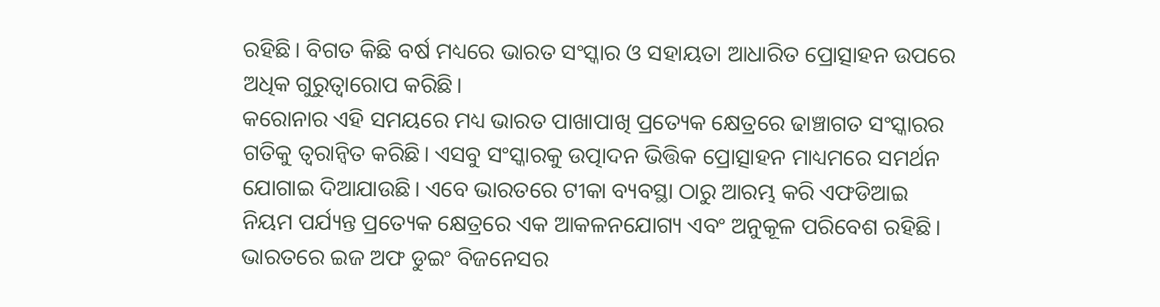ରହିଛି। ବିଗତ କିଛି ବର୍ଷ ମଧ୍ୟରେ ଭାରତ ସଂସ୍କାର ଓ ସହାୟତା ଆଧାରିତ ପ୍ରୋତ୍ସାହନ ଉପରେ ଅଧିକ ଗୁରୁତ୍ବାରୋପ କରିଛି।
କରୋନାର ଏହି ସମୟରେ ମଧ୍ୟ ଭାରତ ପାଖାପାଖି ପ୍ରତ୍ୟେକ କ୍ଷେତ୍ରରେ ଢାଞ୍ଚାଗତ ସଂସ୍କାରର ଗତିକୁ ତ୍ବରାନ୍ବିତ କରିଛି। ଏସବୁ ସଂସ୍କାରକୁ ଉତ୍ପାଦନ ଭିତ୍ତିକ ପ୍ରୋତ୍ସାହନ ମାଧ୍ୟମରେ ସମର୍ଥନ ଯୋଗାଇ ଦିଆଯାଉଛି। ଏବେ ଭାରତରେ ଟୀକା ବ୍ୟବସ୍ଥା ଠାରୁ ଆରମ୍ଭ କରି ଏଫଡିଆଇ ନିୟମ ପର୍ଯ୍ୟନ୍ତ ପ୍ରତ୍ୟେକ କ୍ଷେତ୍ରରେ ଏକ ଆକଳନଯୋଗ୍ୟ ଏବଂ ଅନୁକୂଳ ପରିବେଶ ରହିଛି।
ଭାରତରେ ଇଜ ଅଫ ଡୁଇଂ ବିଜନେସର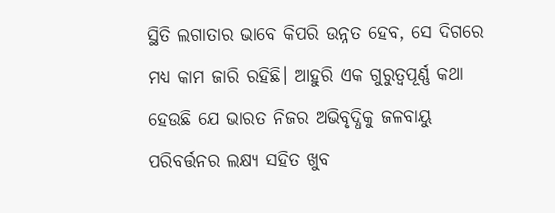ସ୍ଥିତି ଲଗାତାର ଭାବେ କିପରି ଉନ୍ନତ ହେବ, ସେ ଦିଗରେ ମଧ୍ୟ କାମ ଜାରି ରହିଛି। ଆହୁରି ଏକ ଗୁରୁତ୍ବପୂର୍ଣ୍ଣ କଥା ହେଉଛି ଯେ ଭାରତ ନିଜର ଅଭିବୃଦ୍ଧିକୁ ଜଳବାୟୁ ପରିବର୍ତ୍ତନର ଲକ୍ଷ୍ୟ ସହିତ ଖୁବ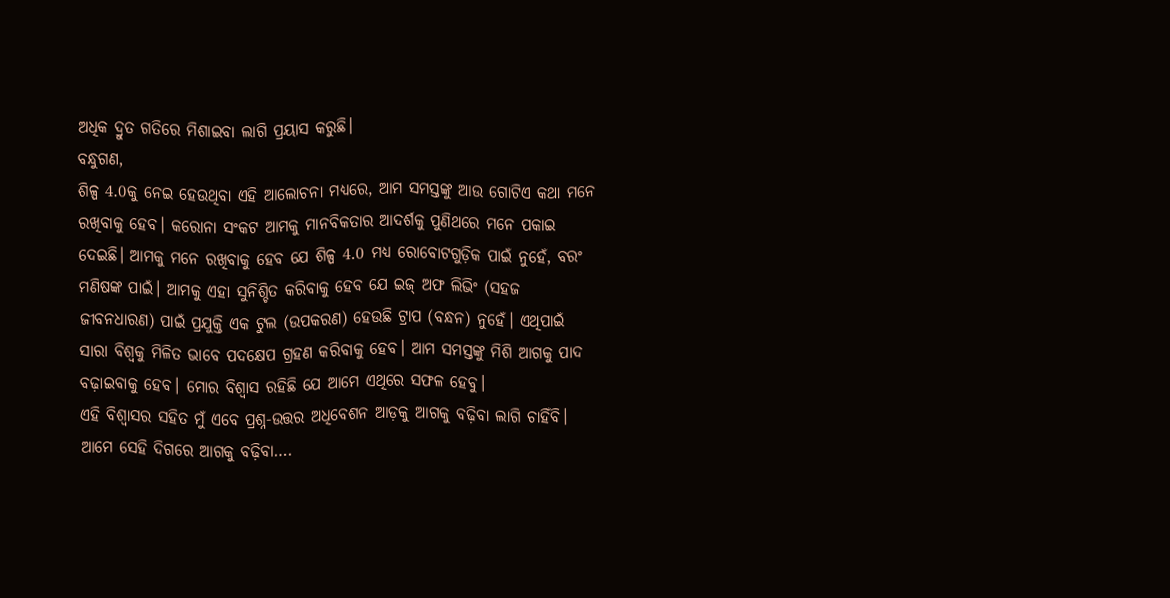ଅଧିକ ଦ୍ରୁତ ଗତିରେ ମିଶାଇବା ଲାଗି ପ୍ରୟାସ କରୁଛି।
ବନ୍ଧୁଗଣ,
ଶିଳ୍ପ 4.0କୁ ନେଇ ହେଉଥିବା ଏହି ଆଲୋଚନା ମଧ୍ୟରେ, ଆମ ସମସ୍ତଙ୍କୁ ଆଉ ଗୋଟିଏ କଥା ମନେ ରଖିବାକୁ ହେବ। କରୋନା ସଂକଟ ଆମକୁ ମାନବିକତାର ଆଦର୍ଶକୁ ପୁଣିଥରେ ମନେ ପକାଇ ଦେଇଛି। ଆମକୁ ମନେ ରଖିବାକୁ ହେବ ଯେ ଶିଳ୍ପ 4.0 ମଧ୍ୟ ରୋବୋଟଗୁଡ଼ିକ ପାଇଁ ନୁହେଁ, ବରଂ ମଣିଷଙ୍କ ପାଇଁ। ଆମକୁ ଏହା ସୁନିଶ୍ଚିତ କରିବାକୁ ହେବ ଯେ ଇଜ୍ ଅଫ ଲିଭିଂ (ସହଜ ଜୀବନଧାରଣ) ପାଇଁ ପ୍ରଯୁକ୍ତି ଏକ ଟୁଲ (ଉପକରଣ) ହେଉଛି ଟ୍ରାପ (ବନ୍ଧନ) ନୁହେଁ। ଏଥିପାଇଁ ସାରା ବିଶ୍ବକୁ ମିଳିତ ଭାବେ ପଦକ୍ଷେପ ଗ୍ରହଣ କରିବାକୁ ହେବ। ଆମ ସମସ୍ତଙ୍କୁ ମିଶି ଆଗକୁ ପାଦ ବଢ଼ାଇବାକୁ ହେବ। ମୋର ବିଶ୍ବାସ ରହିଛି ଯେ ଆମେ ଏଥିରେ ସଫଳ ହେବୁ।
ଏହି ବିଶ୍ବାସର ସହିତ ମୁଁ ଏବେ ପ୍ରଶ୍ନ-ଉତ୍ତର ଅଧିବେଶନ ଆଡ଼କୁ ଆଗକୁ ବଢ଼ିବା ଲାଗି ଚାହିଁବି। ଆମେ ସେହି ଦିଗରେ ଆଗକୁ ବଢ଼ିବା….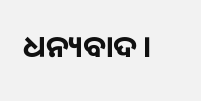ଧନ୍ୟବାଦ।